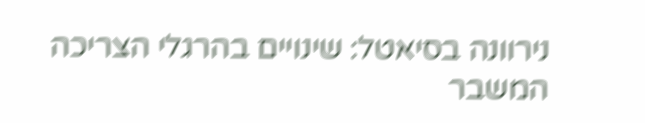נירוונה בסיאטל: שינויים בהרגלי הצריכה
המשבר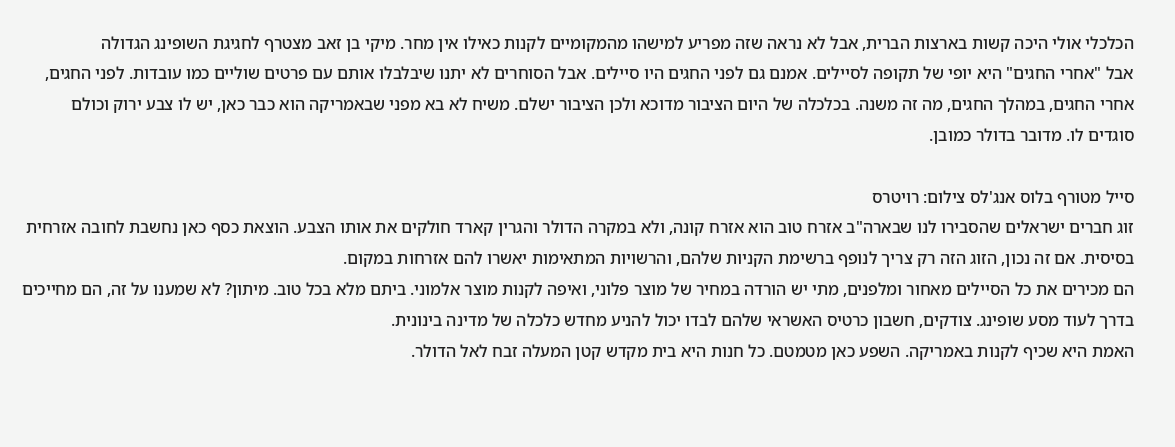הכלכלי אולי היכה קשות בארצות הברית, אבל לא נראה שזה מפריע למישהו מהמקומיים לקנות כאילו אין מחר. מיקי בן זאב מצטרף לחגיגת השופינג הגדולה
אבל "אחרי החגים" היא יופי של תקופה לסיילים. אמנם גם לפני החגים היו סיילים. אבל הסוחרים לא יתנו שיבלבלו אותם עם פרטים שוליים כמו עובדות. לפני החגים, אחרי החגים, במהלך החגים, מה זה משנה. בכלכלה של היום הציבור מדוכא ולכן הציבור ישלם. משיח לא בא מפני שבאמריקה הוא כבר כאן, יש לו צבע ירוק וכולם סוגדים לו. מדובר בדולר כמובן.

סייל מטורף בלוס אנג'לס צילום: רויטרס
זוג חברים ישראלים שהסבירו לנו שבארה"ב אזרח טוב הוא אזרח קונה, ולא במקרה הדולר והגרין קארד חולקים את אותו הצבע. הוצאת כסף כאן נחשבת לחובה אזרחית בסיסית. אם זה נכון, הזוג הזה רק צריך לנופף ברשימת הקניות שלהם, והרשויות המתאימות יאשרו להם אזרחות במקום.
הם מכירים את כל הסיילים מאחור ומלפנים, מתי יש הורדה במחיר של מוצר פלוני, ואיפה לקנות מוצר אלמוני. ביתם מלא בכל טוב. מיתון? לא שמענו על זה, הם מחייכים בדרך לעוד מסע שופינג. צודקים, חשבון כרטיס האשראי שלהם לבדו יכול להניע מחדש כלכלה של מדינה בינונית.
האמת היא שכיף לקנות באמריקה. השפע כאן מטמטם. כל חנות היא בית מקדש קטן המעלה זבח לאל הדולר.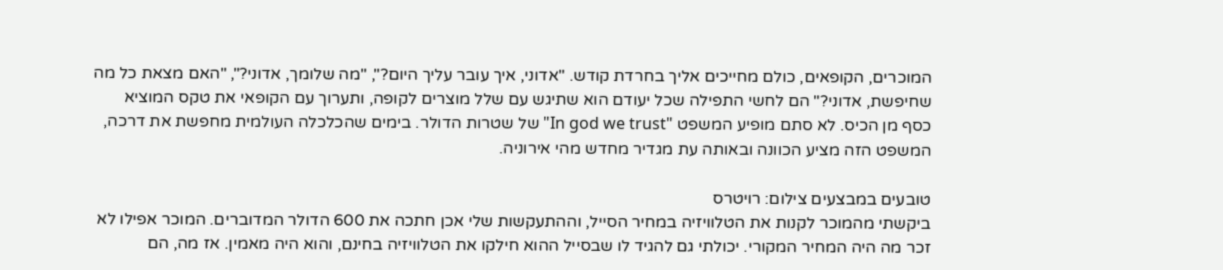המוכרים, הקופאים, כולם מחייכים אליך בחרדת קודש. "אדוני, איך עובר עליך היום?", "מה שלומך, אדוני?", "האם מצאת כל מה שחיפשת, אדוני?" הם לחשי התפילה שכל יעודם הוא שתיגש עם שלל מוצרים לקופה, ותערוך עם הקופאי את טקס המוציא כסף מן הכיס. לא סתם מופיע המשפט "In god we trust" של שטרות הדולר. בימים שהכלכלה העולמית מחפשת את דרכה, המשפט הזה מציע הכוונה ובאותה עת מגדיר מחדש מהי אירוניה.

טובעים במבצעים צילום: רויטרס
ביקשתי מהמוכר לקנות את הטלוויזיה במחיר הסייל, וההתעקשות שלי אכן חתכה את 600 הדולר המדוברים. המוכר אפילו לא זכר מה היה המחיר המקורי. יכולתי גם להגיד לו שבסייל ההוא חילקו את הטלוויזיה בחינם, והוא היה מאמין. אז מה, הם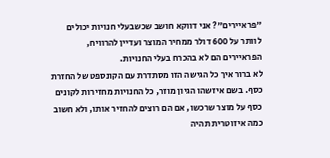"פראיירים"? אני דווקא חושב שכשבעלי חנויות יכולים לוותר על 600 דולר ממחיר המוצר ועדיין להרוויח, הפראיירים הם לא בהכרח בעלי החנויות.
לא ברור איך כל הגישה הזו מסתדרת עם הקונספט של החזרת כסף. בשם איזשהו הגיון מוזר, כל החנויות מחזירות לקונים כסף על מוצר שרכשו, אם הם רוצים להחזיר אותו, ולא חשוב כמה איזוטרית תהיה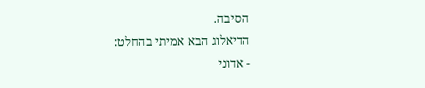הסיבה.
הדיאלוג הבא אמיתי בהחלט:
- אדוני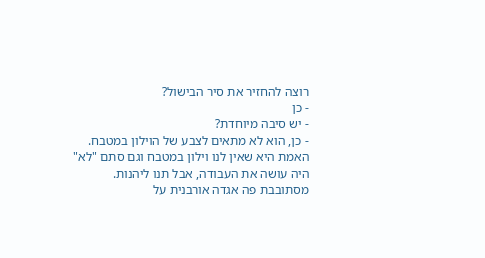רוצה להחזיר את סיר הבישול?
- כן
- יש סיבה מיוחדת?
- כן, הוא לא מתאים לצבע של הוילון במטבח.
האמת היא שאין לנו וילון במטבח וגם סתם "לא" היה עושה את העבודה, אבל תנו ליהנות.
מסתובבת פה אגדה אורבנית על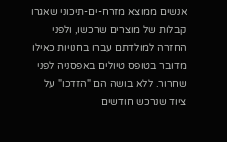אנשים ממוצא מזרח-ים-תיכוני שאגרו קבלות של מוצרים שרכשו, ולפני החזרה למולדתם עברו בחנויות כאילו מדובר בטופס טיולים באפסניה לפני שחרור. ללא בושה הם "הזדכו" על ציוד שנרכש חודשים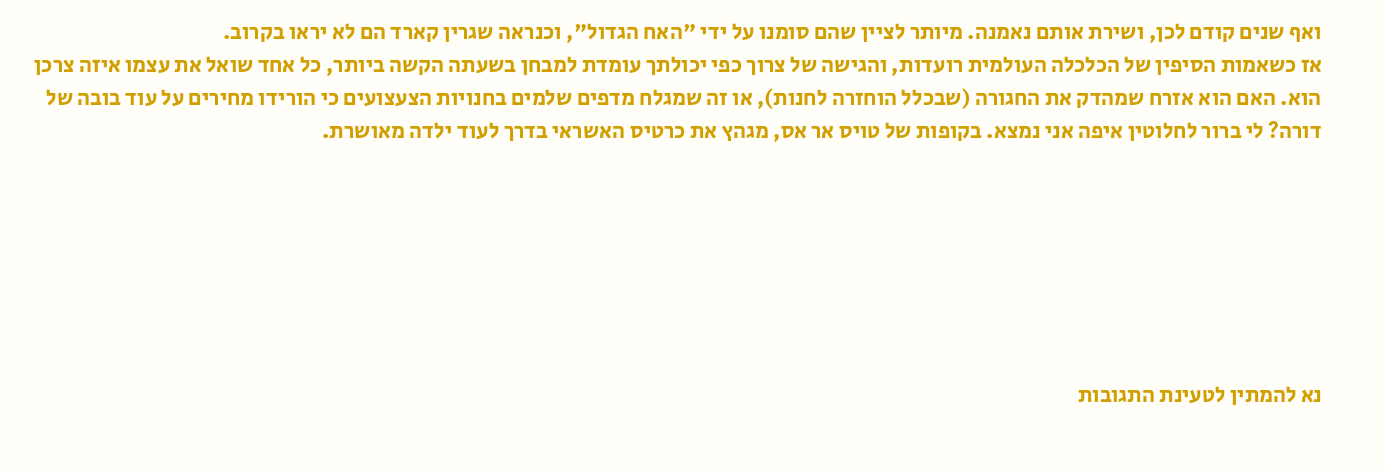ואף שנים קודם לכן, ושירת אותם נאמנה. מיותר לציין שהם סומנו על ידי "האח הגדול", וכנראה שגרין קארד הם לא יראו בקרוב.
אז כשאמות הסיפין של הכלכלה העולמית רועדות, והגישה של צרוך כפי יכולתך עומדת למבחן בשעתה הקשה ביותר, כל אחד שואל את עצמו איזה צרכן הוא. האם הוא אזרח שמהדק את החגורה (שבכלל הוחזרה לחנות), או זה שמגלח מדפים שלמים בחנויות הצעצועים כי הורידו מחירים על עוד בובה של דורה? לי ברור לחלוטין איפה אני נמצא. בקופות של טויס אר אס, מגהץ את כרטיס האשראי בדרך לעוד ילדה מאושרת.







נא להמתין לטעינת התגובות